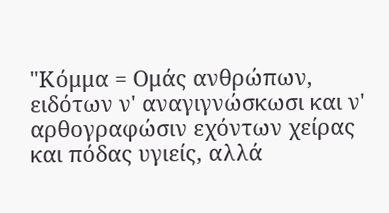"Κόμμα = Ομάς ανθρώπων, ειδότων ν' αναγιγνώσκωσι και ν' αρθογραφώσιν εχόντων χείρας και πόδας υγιείς, αλλά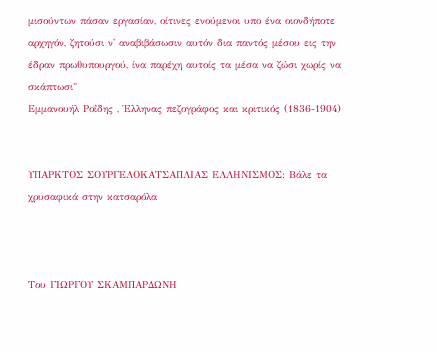μισούντων πάσαν εργασίαν, οίτινες ενούμενοι υπο ένα οιονδήποτε αρχηγόν, ζητούσι ν' αναβιβάσωσιν αυτόν δια παντός μέσου εις την έδραν πρωθυπουργού, ίνα παρέχη αυτοίς τα μέσα να ζώσι χωρίς να σκάπτωσι"
Εμμανουήλ Ροΐδης , Έλληνας πεζογράφος και κριτικός (1836-1904)


ΥΠΑΡΚΤΟΣ ΣΟΥΡΓΕΛΟΚΑΤΣΑΠΛΙΑΣ ΕΛΛΗΝΙΣΜΟΣ: Βάλε τα χρυσαφικά στην κατσαρόλα



Του ΓΙΩΡΓΟΥ ΣΚΑΜΠΑΡΔΩΝΗ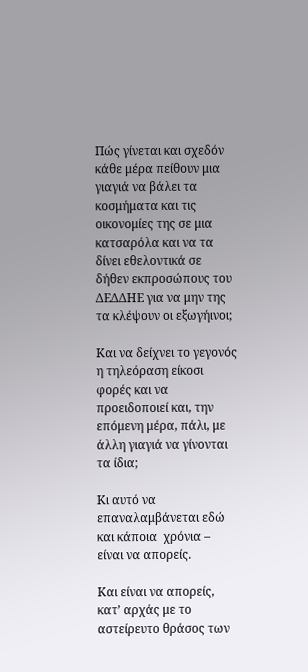Πώς γίνεται και σχεδόν κάθε μέρα πείθουν μια γιαγιά να βάλει τα κοσμήματα και τις οικονομίες της σε μια κατσαρόλα και να τα δίνει εθελοντικά σε δήθεν εκπροσώπους του ΔΕΔΔΗΕ για να μην της τα κλέψουν οι εξωγήινοι;

Και να δείχνει το γεγονός η τηλεόραση είκοσι φορές και να προειδοποιεί και, την επόμενη μέρα, πάλι, με άλλη γιαγιά να γίνονται τα ίδια;

Κι αυτό να επαναλαμβάνεται εδώ και κάποια  χρόνια – είναι να απορείς.

Και είναι να απορείς, κατ’ αρχάς με το αστείρευτο θράσος των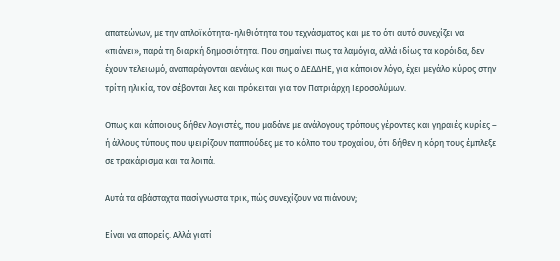απατεώνων, με την απλοϊκότητα-ηλιθιότητα του τεχνάσματος και με το ότι αυτό συνεχίζει να «πιάνει», παρά τη διαρκή δημοσιότητα. Που σημαίνει πως τα λαμόγια, αλλά ιδίως τα κορόιδα, δεν έχουν τελειωμό, αναπαράγονται αενάως και πως ο ΔΕΔΔΗΕ, για κάποιον λόγο, έχει μεγάλο κύρος στην τρίτη ηλικία, τον σέβονται λες και πρόκειται για τον Πατριάρχη Ιεροσολύμων.

Οπως και κάποιους δήθεν λογιστές, που μαδάνε με ανάλογους τρόπους γέροντες και γηραιές κυρίες – ή άλλους τύπους που ψειρίζουν παππούδες με το κόλπο του τροχαίου, ότι δήθεν η κόρη τους έμπλεξε σε τρακάρισμα και τα λοιπά.

Αυτά τα αβάσταχτα πασίγνωστα τρικ, πώς συνεχίζουν να πιάνουν;

Είναι να απορείς. Αλλά γιατί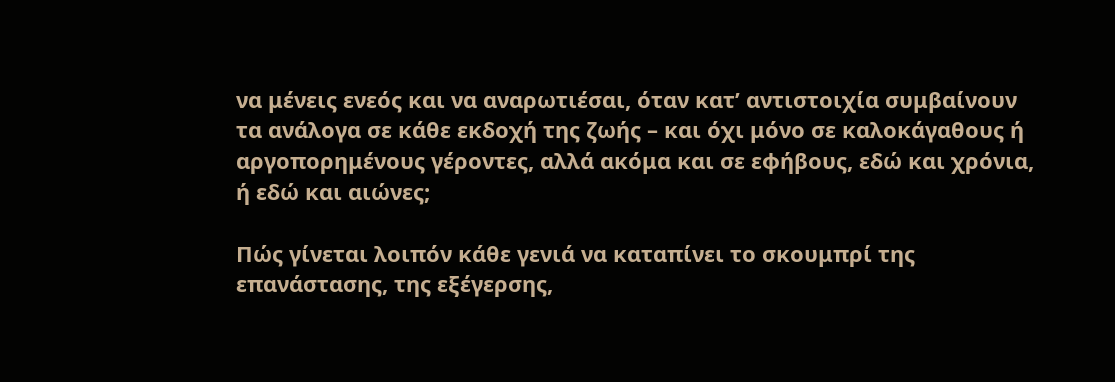να μένεις ενεός και να αναρωτιέσαι, όταν κατ’ αντιστοιχία συμβαίνουν τα ανάλογα σε κάθε εκδοχή της ζωής – και όχι μόνο σε καλοκάγαθους ή αργοπορημένους γέροντες, αλλά ακόμα και σε εφήβους, εδώ και χρόνια, ή εδώ και αιώνες;

Πώς γίνεται λοιπόν κάθε γενιά να καταπίνει το σκουμπρί της επανάστασης, της εξέγερσης,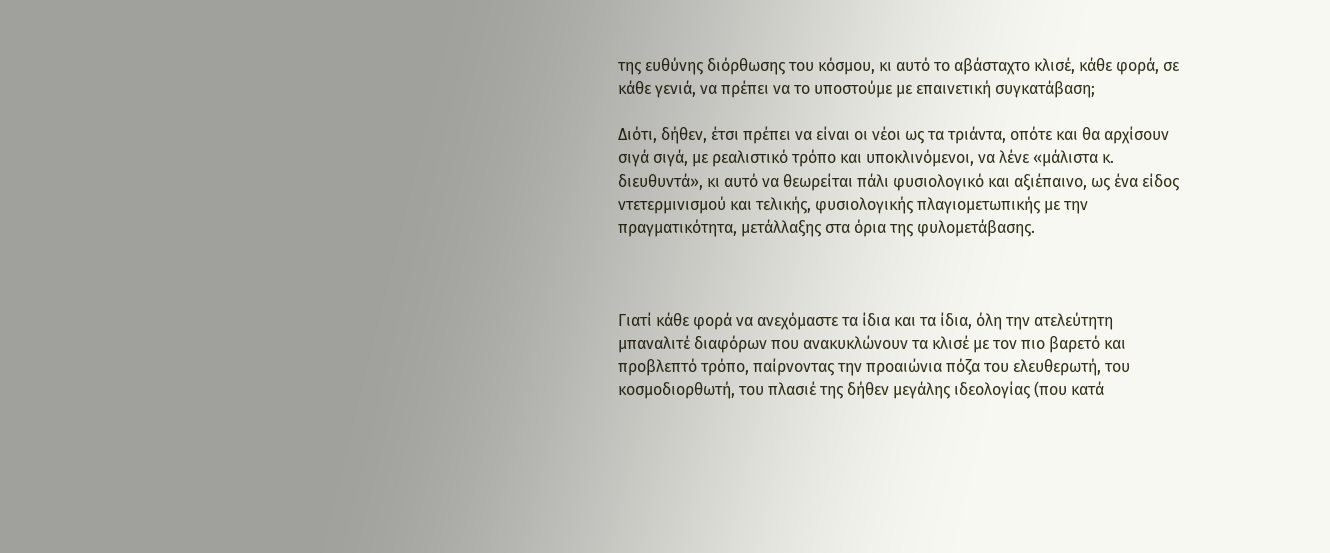της ευθύνης διόρθωσης του κόσμου, κι αυτό το αβάσταχτο κλισέ, κάθε φορά, σε κάθε γενιά, να πρέπει να το υποστούμε με επαινετική συγκατάβαση;

Διότι, δήθεν, έτσι πρέπει να είναι οι νέοι ως τα τριάντα, οπότε και θα αρχίσουν σιγά σιγά, με ρεαλιστικό τρόπο και υποκλινόμενοι, να λένε «μάλιστα κ. διευθυντά», κι αυτό να θεωρείται πάλι φυσιολογικό και αξιέπαινο, ως ένα είδος ντετερμινισμού και τελικής, φυσιολογικής πλαγιομετωπικής με την πραγματικότητα, μετάλλαξης στα όρια της φυλομετάβασης.



Γιατί κάθε φορά να ανεχόμαστε τα ίδια και τα ίδια, όλη την ατελεύτητη μπαναλιτέ διαφόρων που ανακυκλώνουν τα κλισέ με τον πιο βαρετό και προβλεπτό τρόπο, παίρνοντας την προαιώνια πόζα του ελευθερωτή, του κοσμοδιορθωτή, του πλασιέ της δήθεν μεγάλης ιδεολογίας (που κατά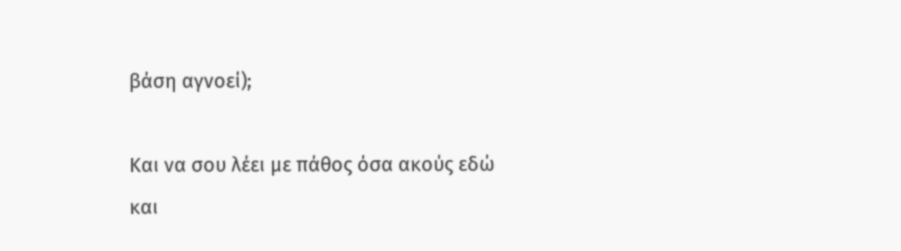βάση αγνοεί);

Και να σου λέει με πάθος όσα ακούς εδώ και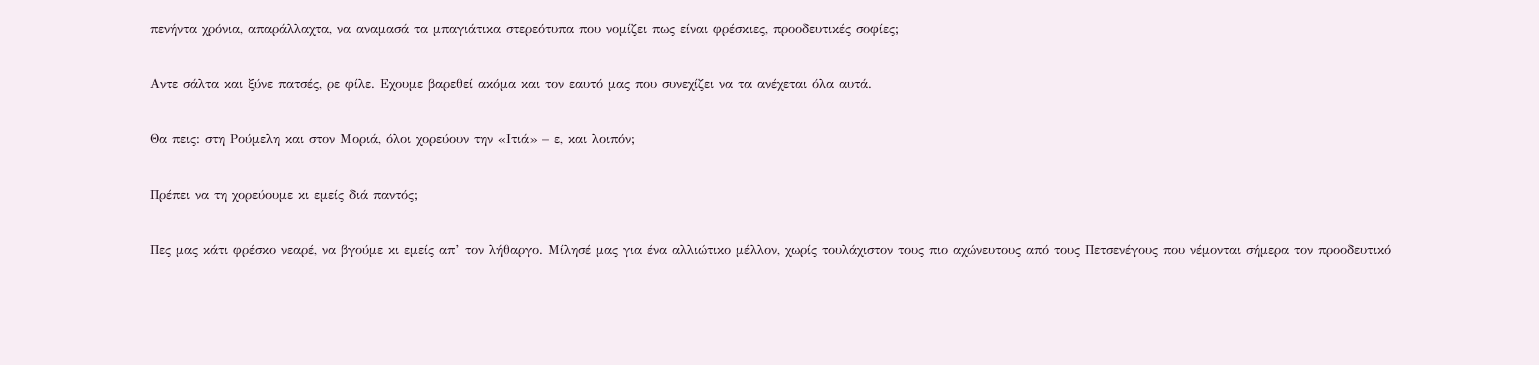πενήντα χρόνια, απαράλλαχτα, να αναμασά τα μπαγιάτικα στερεότυπα που νομίζει πως είναι φρέσκιες, προοδευτικές σοφίες;

Αντε σάλτα και ξύνε πατσές, ρε φίλε. Εχουμε βαρεθεί ακόμα και τον εαυτό μας που συνεχίζει να τα ανέχεται όλα αυτά.

Θα πεις: στη Ρούμελη και στον Μοριά, όλοι χορεύουν την «Ιτιά» – ε, και λοιπόν;

Πρέπει να τη χορεύουμε κι εμείς διά παντός;

Πες μας κάτι φρέσκο νεαρέ, να βγούμε κι εμείς απ’ τον λήθαργο. Μίλησέ μας για ένα αλλιώτικο μέλλον, χωρίς τουλάχιστον τους πιο αχώνευτους από τους Πετσενέγους που νέμονται σήμερα τον προοδευτικό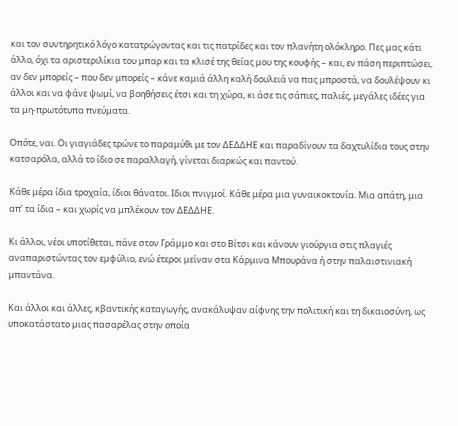και τον συντηρητικό λόγο κατατρώγοντας και τις πατρίδες και τον πλανήτη ολόκληρο. Πες μας κάτι άλλο, όχι τα αριστεριλίκια του μπαρ και τα κλισέ της θείας μου της κουφής – και, εν πάση περιπτώσει, αν δεν μπορείς – που δεν μπορείς – κάνε καμιά άλλη καλή δουλειά να πας μπροστά, να δουλέψουν κι άλλοι και να φάνε ψωμί, να βοηθήσεις έτσι και τη χώρα, κι άσε τις σάπιες, παλιές, μεγάλες ιδέες για τα μη-πρωτότυπα πνεύματα.

Οπότε, ναι. Οι γιαγιάδες τρώνε το παραμύθι με τον ΔΕΔΔΗΕ και παραδίνουν τα δαχτυλίδια τους στην κατσαρόλα, αλλά το ίδιο σε παραλλαγή, γίνεται διαρκώς και παντού.

Κάθε μέρα ίδια τροχαία, ίδιοι θάνατοι. Ιδιοι πνιγμοί. Κάθε μέρα μια γυναικοκτονία. Μια απάτη, μια απ’ τα ίδια – και χωρίς να μπλέκουν τον ΔΕΔΔΗΕ.

Κι άλλοι, νέοι υποτίθεται, πάνε στον Γράμμο και στο Βίτσι και κάνουν γιούργια στις πλαγιές αναπαριστώντας τον εμφύλιο, ενώ έτεροι μείναν στα Κάρμινα Μπουράνα ή στην παλαιστινιακή μπαντάνα.

Και άλλοι και άλλες, κβαντικής καταγωγής, ανακάλυψαν αίφνης την πολιτική και τη δικαιοσύνη, ως υποκατάστατο μιας πασαρέλας στην οποία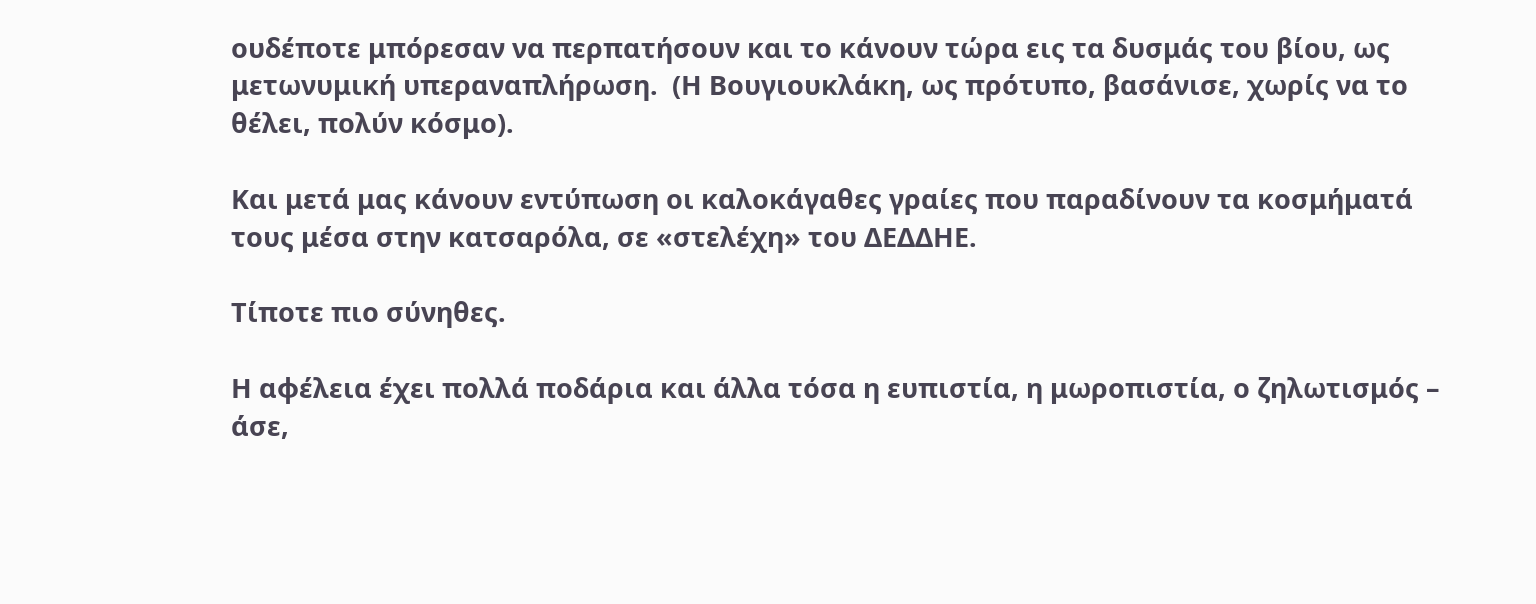ουδέποτε μπόρεσαν να περπατήσουν και το κάνουν τώρα εις τα δυσμάς του βίου, ως μετωνυμική υπεραναπλήρωση.  (Η Βουγιουκλάκη, ως πρότυπο, βασάνισε, χωρίς να το θέλει, πολύν κόσμο).

Και μετά μας κάνουν εντύπωση οι καλοκάγαθες γραίες που παραδίνουν τα κοσμήματά τους μέσα στην κατσαρόλα, σε «στελέχη» του ΔΕΔΔΗΕ.

Τίποτε πιο σύνηθες.

Η αφέλεια έχει πολλά ποδάρια και άλλα τόσα η ευπιστία, η μωροπιστία, ο ζηλωτισμός – άσε,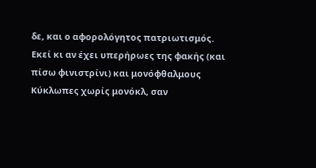δε, και ο αφορολόγητος πατριωτισμός. Εκεί κι αν έχει υπερήρωες της φακής (και πίσω φινιστρίνι) και μονόφθαλμους Κύκλωπες χωρίς μονόκλ, σαν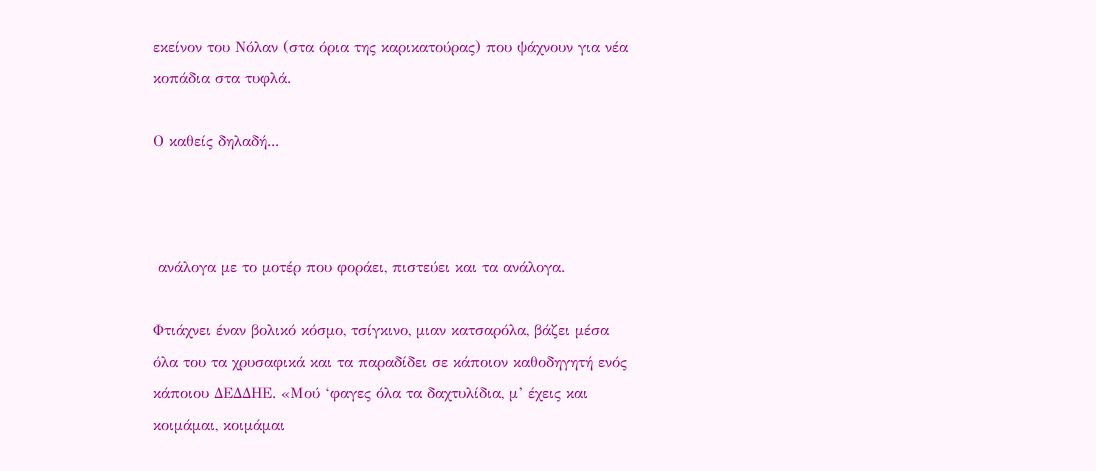εκείνον του Νόλαν (στα όρια της καρικατούρας) που ψάχνουν για νέα κοπάδια στα τυφλά.

Ο καθείς δηλαδή...



 ανάλογα με το μοτέρ που φοράει, πιστεύει και τα ανάλογα.

Φτιάχνει έναν βολικό κόσμο, τσίγκινο, μιαν κατσαρόλα, βάζει μέσα όλα του τα χρυσαφικά και τα παραδίδει σε κάποιον καθοδηγητή ενός κάποιου ΔΕΔΔΗΕ. «Μού ‘φαγες όλα τα δαχτυλίδια, μ’ έχεις και κοιμάμαι, κοιμάμαι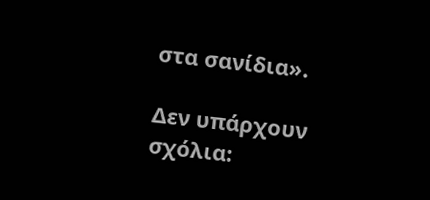στα σανίδια».

Δεν υπάρχουν σχόλια: